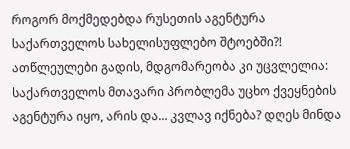როგორ მოქმედებდა რუსეთის აგენტურა საქართველოს სახელისუფლებო შტოებში?!
ათწლეულები გადის, მდგომარეობა კი უცვლელია: საქართველოს მთავარი პრობლემა უცხო ქვეყნების აგენტურა იყო, არის და... კვლავ იქნება? დღეს მინდა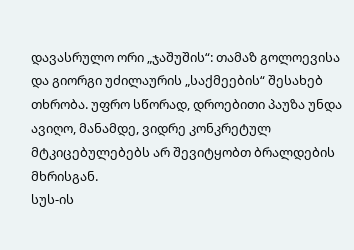დავასრულო ორი „ჯაშუშის“: თამაზ გოლოევისა და გიორგი უძილაურის „საქმეების“ შესახებ თხრობა. უფრო სწორად, დროებითი პაუზა უნდა ავიღო, მანამდე, ვიდრე კონკრეტულ მტკიცებულებებს არ შევიტყობთ ბრალდების მხრისგან.
სუს-ის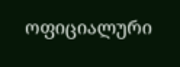ოფიციალური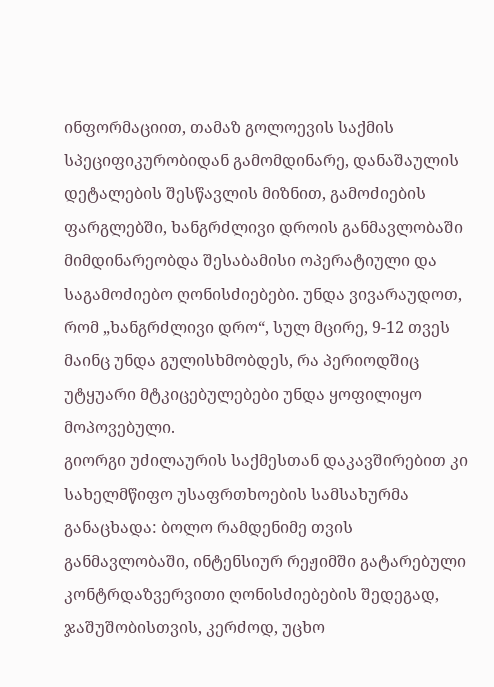ინფორმაციით, თამაზ გოლოევის საქმის სპეციფიკურობიდან გამომდინარე, დანაშაულის დეტალების შესწავლის მიზნით, გამოძიების ფარგლებში, ხანგრძლივი დროის განმავლობაში მიმდინარეობდა შესაბამისი ოპერატიული და საგამოძიებო ღონისძიებები. უნდა ვივარაუდოთ, რომ „ხანგრძლივი დრო“, სულ მცირე, 9-12 თვეს მაინც უნდა გულისხმობდეს, რა პერიოდშიც უტყუარი მტკიცებულებები უნდა ყოფილიყო მოპოვებული.
გიორგი უძილაურის საქმესთან დაკავშირებით კი სახელმწიფო უსაფრთხოების სამსახურმა განაცხადა: ბოლო რამდენიმე თვის განმავლობაში, ინტენსიურ რეჟიმში გატარებული კონტრდაზვერვითი ღონისძიებების შედეგად, ჯაშუშობისთვის, კერძოდ, უცხო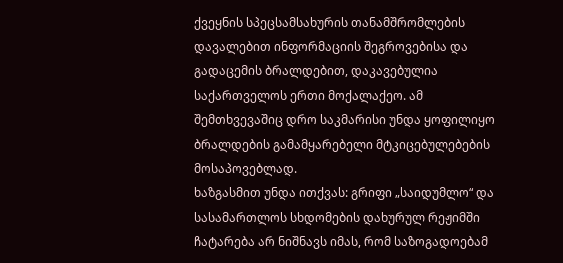ქვეყნის სპეცსამსახურის თანამშრომლების დავალებით ინფორმაციის შეგროვებისა და გადაცემის ბრალდებით, დაკავებულია საქართველოს ერთი მოქალაქეო. ამ შემთხვევაშიც დრო საკმარისი უნდა ყოფილიყო ბრალდების გამამყარებელი მტკიცებულებების მოსაპოვებლად.
ხაზგასმით უნდა ითქვას: გრიფი „საიდუმლო“ და სასამართლოს სხდომების დახურულ რეჟიმში ჩატარება არ ნიშნავს იმას, რომ საზოგადოებამ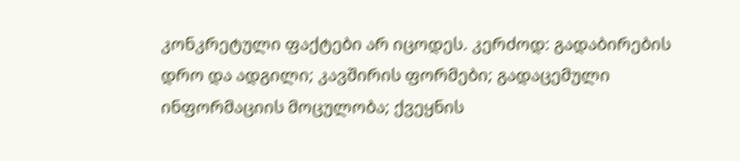კონკრეტული ფაქტები არ იცოდეს. კერძოდ: გადაბირების დრო და ადგილი; კავშირის ფორმები; გადაცემული ინფორმაციის მოცულობა; ქვეყნის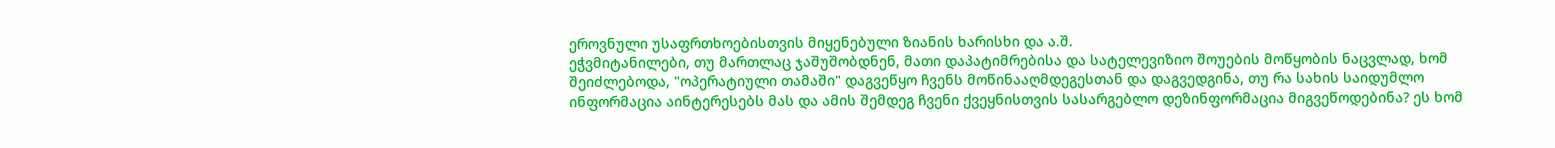ეროვნული უსაფრთხოებისთვის მიყენებული ზიანის ხარისხი და ა.შ.
ეჭვმიტანილები, თუ მართლაც ჯაშუშობდნენ, მათი დაპატიმრებისა და სატელევიზიო შოუების მოწყობის ნაცვლად, ხომ შეიძლებოდა, "ოპერატიული თამაში" დაგვეწყო ჩვენს მოწინააღმდეგესთან და დაგვედგინა, თუ რა სახის საიდუმლო ინფორმაცია აინტერესებს მას და ამის შემდეგ ჩვენი ქვეყნისთვის სასარგებლო დეზინფორმაცია მიგვეწოდებინა? ეს ხომ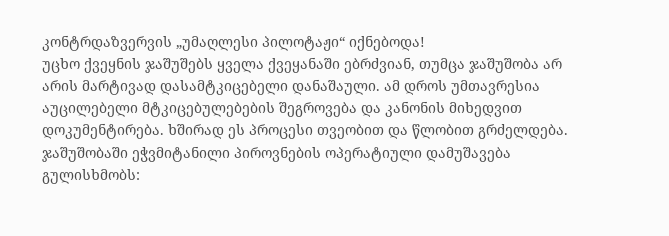კონტრდაზვერვის „უმაღლესი პილოტაჟი“ იქნებოდა!
უცხო ქვეყნის ჯაშუშებს ყველა ქვეყანაში ებრძვიან, თუმცა ჯაშუშობა არ არის მარტივად დასამტკიცებელი დანაშაული. ამ დროს უმთავრესია აუცილებელი მტკიცებულებების შეგროვება და კანონის მიხედვით დოკუმენტირება. ხშირად ეს პროცესი თვეობით და წლობით გრძელდება. ჯაშუშობაში ეჭვმიტანილი პიროვნების ოპერატიული დამუშავება გულისხმობს: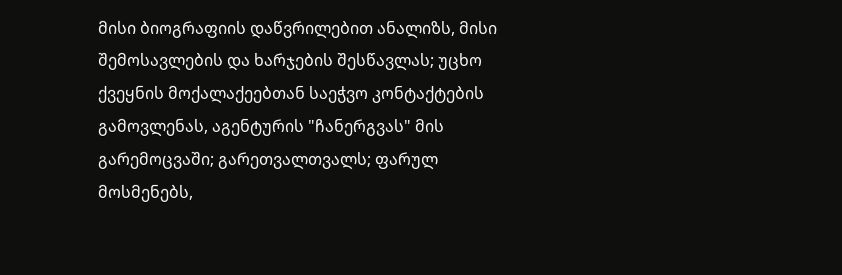მისი ბიოგრაფიის დაწვრილებით ანალიზს, მისი შემოსავლების და ხარჯების შესწავლას; უცხო ქვეყნის მოქალაქეებთან საეჭვო კონტაქტების გამოვლენას, აგენტურის "ჩანერგვას" მის გარემოცვაში; გარეთვალთვალს; ფარულ მოსმენებს,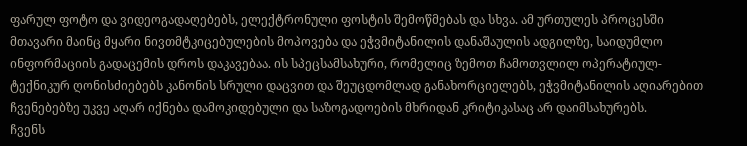ფარულ ფოტო და ვიდეოგადაღებებს, ელექტრონული ფოსტის შემოწმებას და სხვა. ამ ურთულეს პროცესში მთავარი მაინც მყარი ნივთმტკიცებულების მოპოვება და ეჭვმიტანილის დანაშაულის ადგილზე, საიდუმლო ინფორმაციის გადაცემის დროს დაკავებაა. ის სპეცსამსახური, რომელიც ზემოთ ჩამოთვლილ ოპერატიულ-ტექნიკურ ღონისძიებებს კანონის სრული დაცვით და შეუცდომლად განახორციელებს, ეჭვმიტანილის აღიარებით ჩვენებებზე უკვე აღარ იქნება დამოკიდებული და საზოგადოების მხრიდან კრიტიკასაც არ დაიმსახურებს.
ჩვენს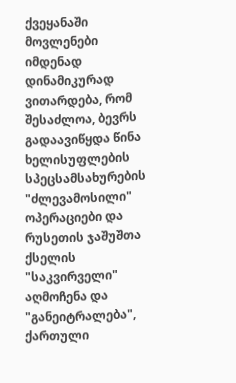ქვეყანაში მოვლენები იმდენად დინამიკურად ვითარდება, რომ შესაძლოა, ბევრს გადაავიწყდა წინა ხელისუფლების სპეცსამსახურების "ძლევამოსილი" ოპერაციები და რუსეთის ჯაშუშთა ქსელის "საკვირველი" აღმოჩენა და "განეიტრალება", ქართული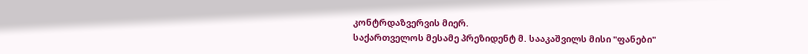კონტრდაზვერვის მიერ.
საქართველოს მესამე პრეზიდენტ მ. სააკაშვილს მისი "ფანები"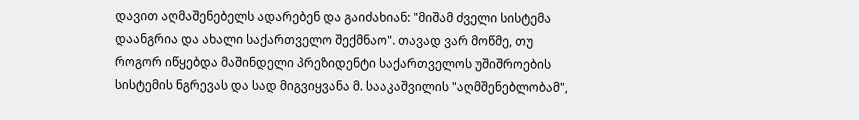დავით აღმაშენებელს ადარებენ და გაიძახიან: "მიშამ ძველი სისტემა დაანგრია და ახალი საქართველო შექმნაო". თავად ვარ მოწმე, თუ როგორ იწყებდა მაშინდელი პრეზიდენტი საქართველოს უშიშროების სისტემის ნგრევას და სად მიგვიყვანა მ. სააკაშვილის "აღმშენებლობამ",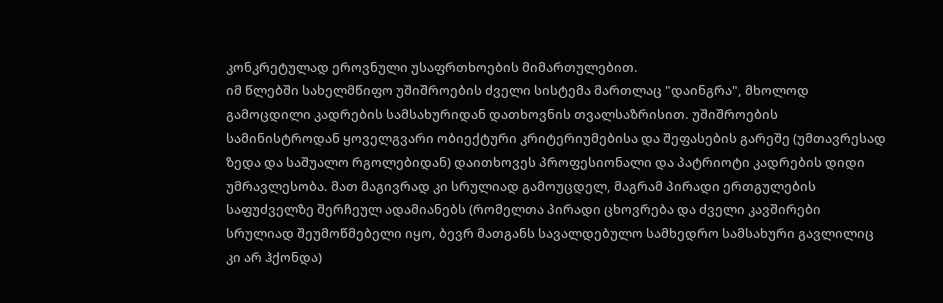კონკრეტულად ეროვნული უსაფრთხოების მიმართულებით.
იმ წლებში სახელმწიფო უშიშროების ძველი სისტემა მართლაც "დაინგრა", მხოლოდ გამოცდილი კადრების სამსახურიდან დათხოვნის თვალსაზრისით. უშიშროების სამინისტროდან ყოველგვარი ობიექტური კრიტერიუმებისა და შეფასების გარეშე (უმთავრესად ზედა და საშუალო რგოლებიდან) დაითხოვეს პროფესიონალი და პატრიოტი კადრების დიდი უმრავლესობა. მათ მაგივრად კი სრულიად გამოუცდელ, მაგრამ პირადი ერთგულების საფუძველზე შერჩეულ ადამიანებს (რომელთა პირადი ცხოვრება და ძველი კავშირები სრულიად შეუმოწმებელი იყო, ბევრ მათგანს სავალდებულო სამხედრო სამსახური გავლილიც კი არ ჰქონდა)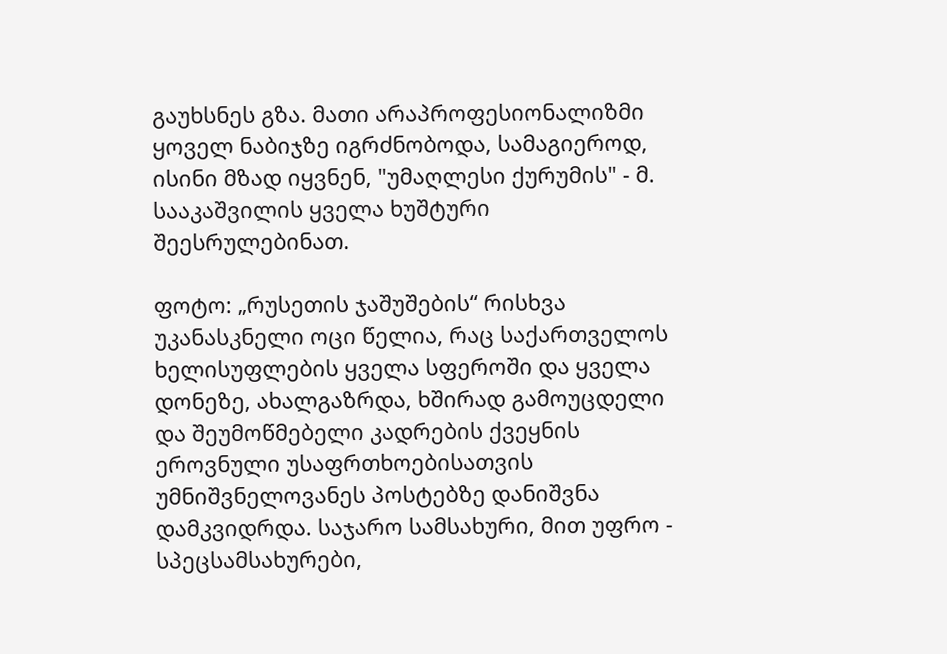გაუხსნეს გზა. მათი არაპროფესიონალიზმი ყოველ ნაბიჯზე იგრძნობოდა, სამაგიეროდ, ისინი მზად იყვნენ, "უმაღლესი ქურუმის" - მ. სააკაშვილის ყველა ხუშტური შეესრულებინათ.

ფოტო: „რუსეთის ჯაშუშების“ რისხვა
უკანასკნელი ოცი წელია, რაც საქართველოს ხელისუფლების ყველა სფეროში და ყველა დონეზე, ახალგაზრდა, ხშირად გამოუცდელი და შეუმოწმებელი კადრების ქვეყნის ეროვნული უსაფრთხოებისათვის უმნიშვნელოვანეს პოსტებზე დანიშვნა დამკვიდრდა. საჯარო სამსახური, მით უფრო - სპეცსამსახურები,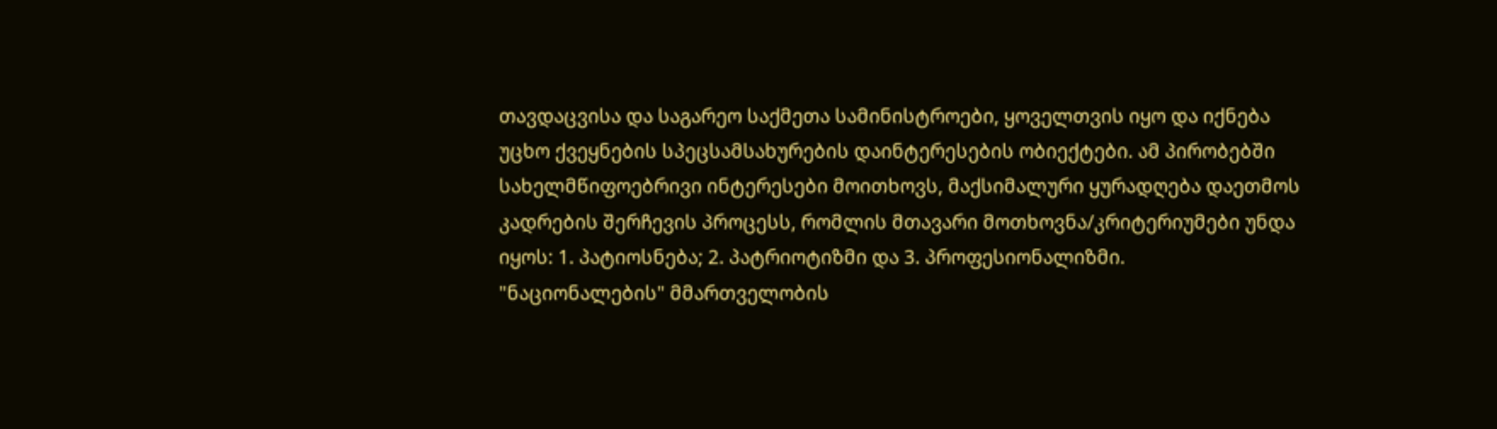თავდაცვისა და საგარეო საქმეთა სამინისტროები, ყოველთვის იყო და იქნება უცხო ქვეყნების სპეცსამსახურების დაინტერესების ობიექტები. ამ პირობებში სახელმწიფოებრივი ინტერესები მოითხოვს, მაქსიმალური ყურადღება დაეთმოს კადრების შერჩევის პროცესს, რომლის მთავარი მოთხოვნა/კრიტერიუმები უნდა იყოს: 1. პატიოსნება; 2. პატრიოტიზმი და 3. პროფესიონალიზმი.
"ნაციონალების" მმართველობის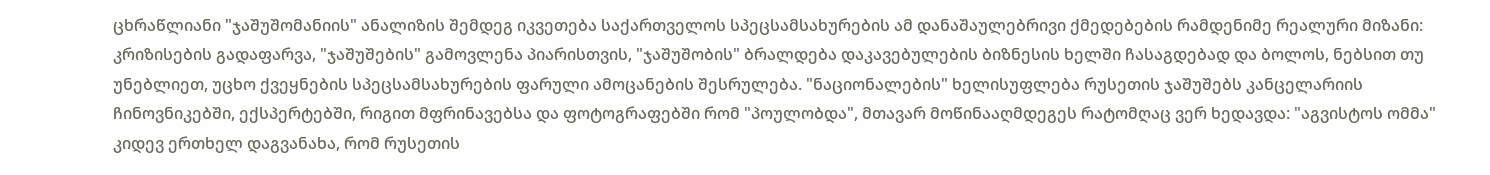ცხრაწლიანი "ჯაშუშომანიის" ანალიზის შემდეგ იკვეთება საქართველოს სპეცსამსახურების ამ დანაშაულებრივი ქმედებების რამდენიმე რეალური მიზანი: კრიზისების გადაფარვა, "ჯაშუშების" გამოვლენა პიარისთვის, "ჯაშუშობის" ბრალდება დაკავებულების ბიზნესის ხელში ჩასაგდებად და ბოლოს, ნებსით თუ უნებლიეთ, უცხო ქვეყნების სპეცსამსახურების ფარული ამოცანების შესრულება. "ნაციონალების" ხელისუფლება რუსეთის ჯაშუშებს კანცელარიის ჩინოვნიკებში, ექსპერტებში, რიგით მფრინავებსა და ფოტოგრაფებში რომ "პოულობდა", მთავარ მოწინააღმდეგეს რატომღაც ვერ ხედავდა: "აგვისტოს ომმა" კიდევ ერთხელ დაგვანახა, რომ რუსეთის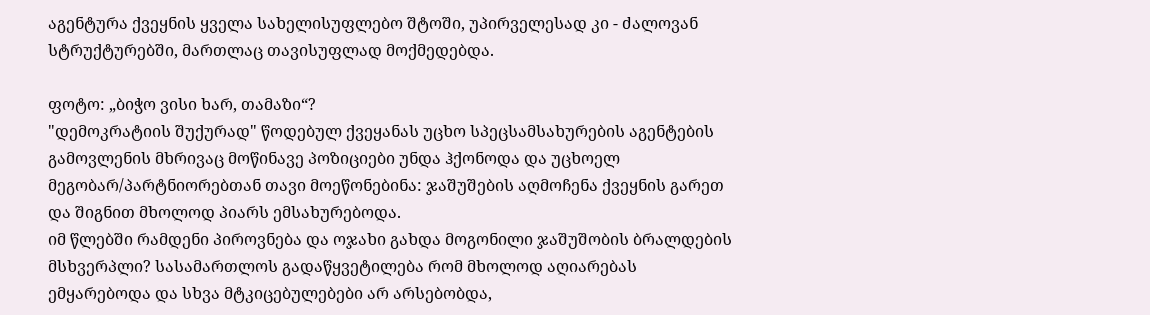აგენტურა ქვეყნის ყველა სახელისუფლებო შტოში, უპირველესად კი - ძალოვან სტრუქტურებში, მართლაც თავისუფლად მოქმედებდა.

ფოტო: „ბიჭო ვისი ხარ, თამაზი“?
"დემოკრატიის შუქურად" წოდებულ ქვეყანას უცხო სპეცსამსახურების აგენტების გამოვლენის მხრივაც მოწინავე პოზიციები უნდა ჰქონოდა და უცხოელ მეგობარ/პარტნიორებთან თავი მოეწონებინა: ჯაშუშების აღმოჩენა ქვეყნის გარეთ და შიგნით მხოლოდ პიარს ემსახურებოდა.
იმ წლებში რამდენი პიროვნება და ოჯახი გახდა მოგონილი ჯაშუშობის ბრალდების მსხვერპლი? სასამართლოს გადაწყვეტილება რომ მხოლოდ აღიარებას ემყარებოდა და სხვა მტკიცებულებები არ არსებობდა,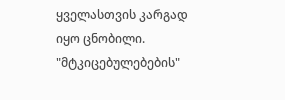ყველასთვის კარგად იყო ცნობილი. "მტკიცებულებების"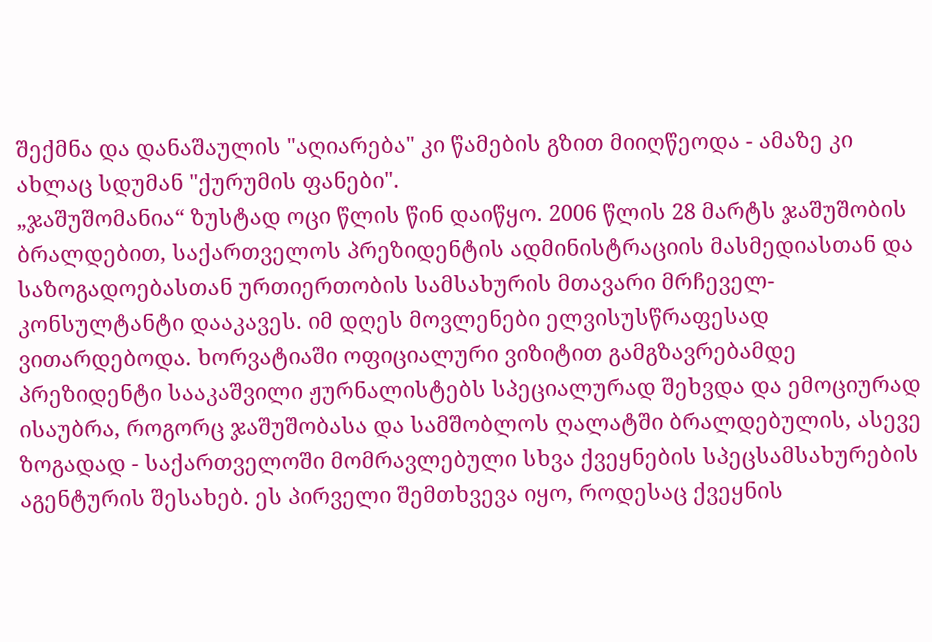შექმნა და დანაშაულის "აღიარება" კი წამების გზით მიიღწეოდა - ამაზე კი ახლაც სდუმან "ქურუმის ფანები".
„ჯაშუშომანია“ ზუსტად ოცი წლის წინ დაიწყო. 2006 წლის 28 მარტს ჯაშუშობის ბრალდებით, საქართველოს პრეზიდენტის ადმინისტრაციის მასმედიასთან და საზოგადოებასთან ურთიერთობის სამსახურის მთავარი მრჩეველ-კონსულტანტი დააკავეს. იმ დღეს მოვლენები ელვისუსწრაფესად ვითარდებოდა. ხორვატიაში ოფიციალური ვიზიტით გამგზავრებამდე პრეზიდენტი სააკაშვილი ჟურნალისტებს სპეციალურად შეხვდა და ემოციურად ისაუბრა, როგორც ჯაშუშობასა და სამშობლოს ღალატში ბრალდებულის, ასევე ზოგადად - საქართველოში მომრავლებული სხვა ქვეყნების სპეცსამსახურების აგენტურის შესახებ. ეს პირველი შემთხვევა იყო, როდესაც ქვეყნის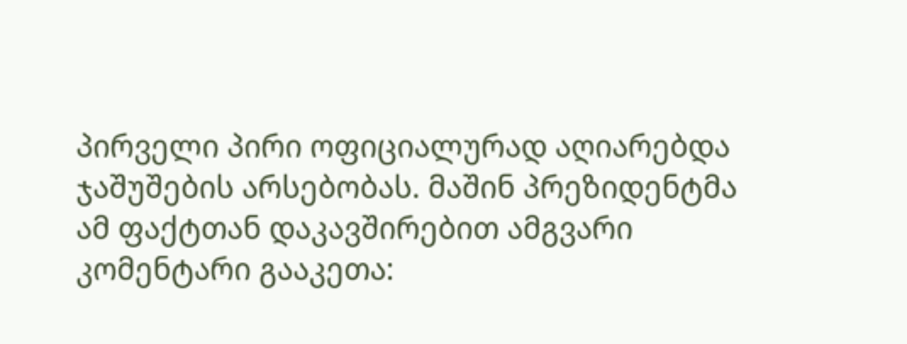პირველი პირი ოფიციალურად აღიარებდა ჯაშუშების არსებობას. მაშინ პრეზიდენტმა ამ ფაქტთან დაკავშირებით ამგვარი კომენტარი გააკეთა: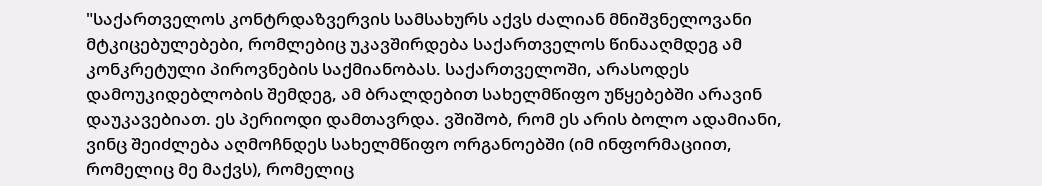"საქართველოს კონტრდაზვერვის სამსახურს აქვს ძალიან მნიშვნელოვანი მტკიცებულებები, რომლებიც უკავშირდება საქართველოს წინააღმდეგ ამ კონკრეტული პიროვნების საქმიანობას. საქართველოში, არასოდეს დამოუკიდებლობის შემდეგ, ამ ბრალდებით სახელმწიფო უწყებებში არავინ დაუკავებიათ. ეს პერიოდი დამთავრდა. ვშიშობ, რომ ეს არის ბოლო ადამიანი, ვინც შეიძლება აღმოჩნდეს სახელმწიფო ორგანოებში (იმ ინფორმაციით, რომელიც მე მაქვს), რომელიც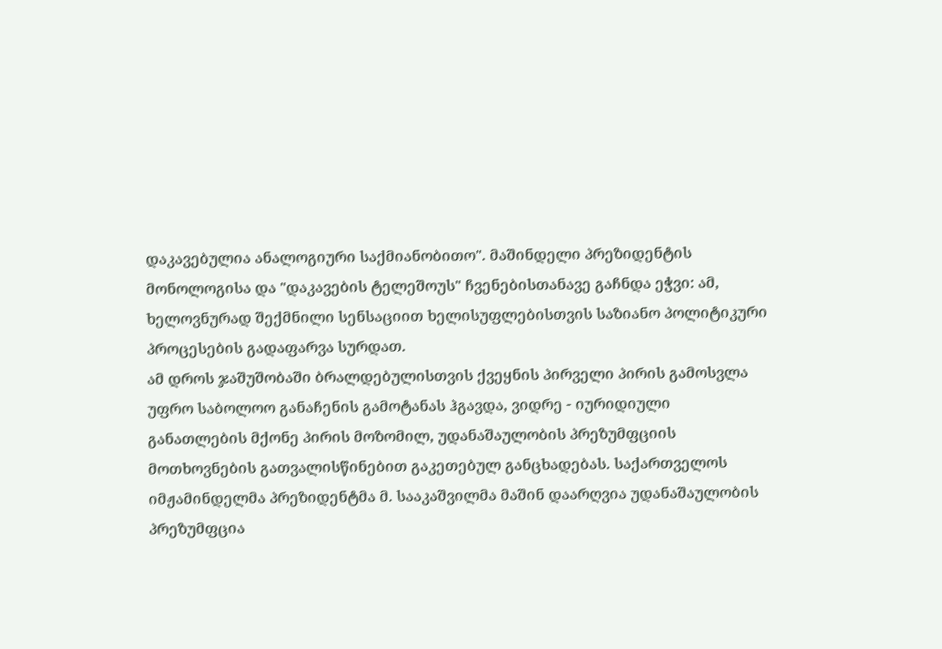დაკავებულია ანალოგიური საქმიანობითო". მაშინდელი პრეზიდენტის მონოლოგისა და "დაკავების ტელეშოუს" ჩვენებისთანავე გაჩნდა ეჭვი: ამ, ხელოვნურად შექმნილი სენსაციით ხელისუფლებისთვის საზიანო პოლიტიკური პროცესების გადაფარვა სურდათ.
ამ დროს ჯაშუშობაში ბრალდებულისთვის ქვეყნის პირველი პირის გამოსვლა უფრო საბოლოო განაჩენის გამოტანას ჰგავდა, ვიდრე - იურიდიული განათლების მქონე პირის მოზომილ, უდანაშაულობის პრეზუმფციის მოთხოვნების გათვალისწინებით გაკეთებულ განცხადებას. საქართველოს იმჟამინდელმა პრეზიდენტმა მ. სააკაშვილმა მაშინ დაარღვია უდანაშაულობის პრეზუმფცია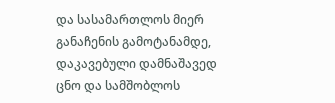და სასამართლოს მიერ განაჩენის გამოტანამდე, დაკავებული დამნაშავედ ცნო და სამშობლოს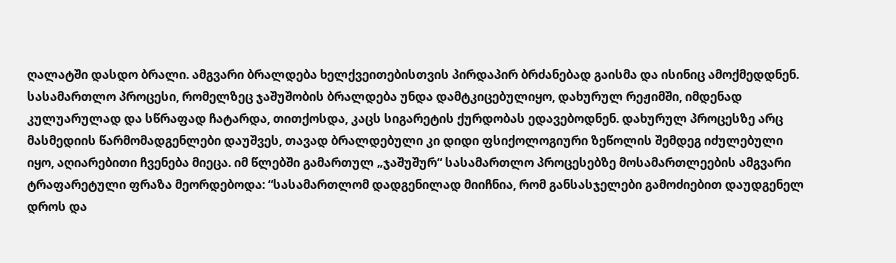ღალატში დასდო ბრალი. ამგვარი ბრალდება ხელქვეითებისთვის პირდაპირ ბრძანებად გაისმა და ისინიც ამოქმედდნენ.
სასამართლო პროცესი, რომელზეც ჯაშუშობის ბრალდება უნდა დამტკიცებულიყო, დახურულ რეჟიმში, იმდენად კულუარულად და სწრაფად ჩატარდა, თითქოსდა, კაცს სიგარეტის ქურდობას ედავებოდნენ. დახურულ პროცესზე არც მასმედიის წარმომადგენლები დაუშვეს, თავად ბრალდებული კი დიდი ფსიქოლოგიური ზეწოლის შემდეგ იძულებული იყო, აღიარებითი ჩვენება მიეცა. იმ წლებში გამართულ „ჯაშუშურ“ სასამართლო პროცესებზე მოსამართლეების ამგვარი ტრაფარეტული ფრაზა მეორდებოდა: “სასამართლომ დადგენილად მიიჩნია, რომ განსასჯელები გამოძიებით დაუდგენელ დროს და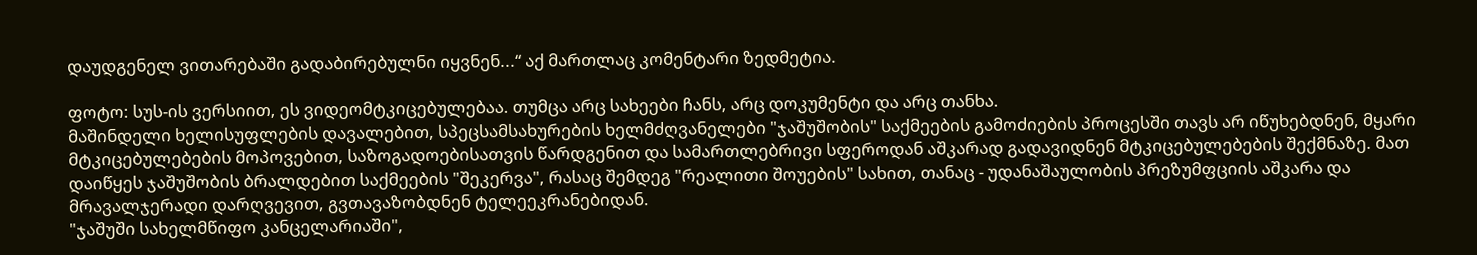დაუდგენელ ვითარებაში გადაბირებულნი იყვნენ...“ აქ მართლაც კომენტარი ზედმეტია.

ფოტო: სუს-ის ვერსიით, ეს ვიდეომტკიცებულებაა. თუმცა არც სახეები ჩანს, არც დოკუმენტი და არც თანხა.
მაშინდელი ხელისუფლების დავალებით, სპეცსამსახურების ხელმძღვანელები "ჯაშუშობის" საქმეების გამოძიების პროცესში თავს არ იწუხებდნენ, მყარი მტკიცებულებების მოპოვებით, საზოგადოებისათვის წარდგენით და სამართლებრივი სფეროდან აშკარად გადავიდნენ მტკიცებულებების შექმნაზე. მათ დაიწყეს ჯაშუშობის ბრალდებით საქმეების "შეკერვა", რასაც შემდეგ "რეალითი შოუების" სახით, თანაც - უდანაშაულობის პრეზუმფციის აშკარა და მრავალჯერადი დარღვევით, გვთავაზობდნენ ტელეეკრანებიდან.
"ჯაშუში სახელმწიფო კანცელარიაში",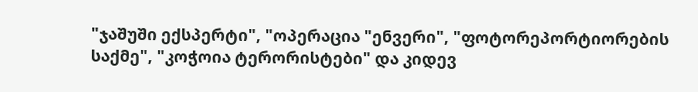"ჯაშუში ექსპერტი", "ოპერაცია "ენვერი", "ფოტორეპორტიორების საქმე", "კოჭოია ტერორისტები" და კიდევ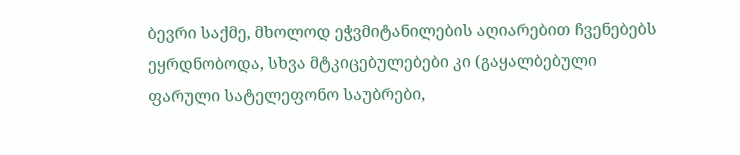ბევრი საქმე, მხოლოდ ეჭვმიტანილების აღიარებით ჩვენებებს ეყრდნობოდა, სხვა მტკიცებულებები კი (გაყალბებული ფარული სატელეფონო საუბრები,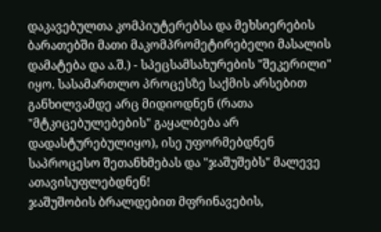დაკავებულთა კომპიუტერებსა და მეხსიერების ბარათებში მათი მაკომპრომეტირებელი მასალის დამატება და ა.შ.) - სპეცსამსახურების "შეკერილი" იყო. სასამართლო პროცესზე საქმის არსებით განხილვამდე არც მიდიოდნენ (რათა "მტკიცებულებების" გაყალბება არ დადასტურებულიყო), ისე უფორმებდნენ საპროცესო შეთანხმებას და "ჯაშუშებს" მალევე ათავისუფლებდნენ!
ჯაშუშობის ბრალდებით მფრინავების,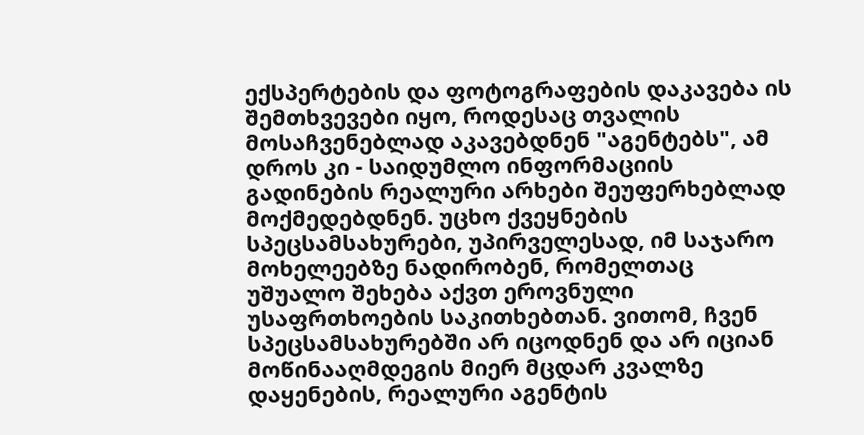ექსპერტების და ფოტოგრაფების დაკავება ის შემთხვევები იყო, როდესაც თვალის მოსაჩვენებლად აკავებდნენ "აგენტებს", ამ დროს კი - საიდუმლო ინფორმაციის გადინების რეალური არხები შეუფერხებლად მოქმედებდნენ. უცხო ქვეყნების სპეცსამსახურები, უპირველესად, იმ საჯარო მოხელეებზე ნადირობენ, რომელთაც უშუალო შეხება აქვთ ეროვნული უსაფრთხოების საკითხებთან. ვითომ, ჩვენ სპეცსამსახურებში არ იცოდნენ და არ იციან მოწინააღმდეგის მიერ მცდარ კვალზე დაყენების, რეალური აგენტის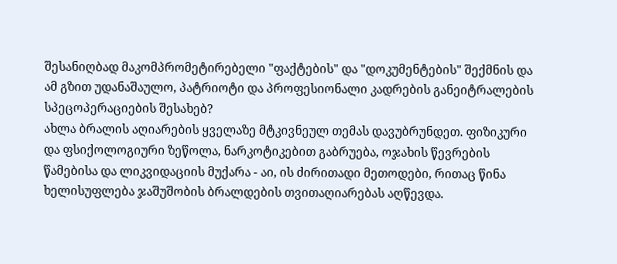შესანიღბად მაკომპრომეტირებელი "ფაქტების" და "დოკუმენტების" შექმნის და ამ გზით უდანაშაულო, პატრიოტი და პროფესიონალი კადრების განეიტრალების სპეცოპერაციების შესახებ?
ახლა ბრალის აღიარების ყველაზე მტკივნეულ თემას დავუბრუნდეთ. ფიზიკური და ფსიქოლოგიური ზეწოლა, ნარკოტიკებით გაბრუება, ოჯახის წევრების წამებისა და ლიკვიდაციის მუქარა - აი, ის ძირითადი მეთოდები, რითაც წინა ხელისუფლება ჯაშუშობის ბრალდების თვითაღიარებას აღწევდა.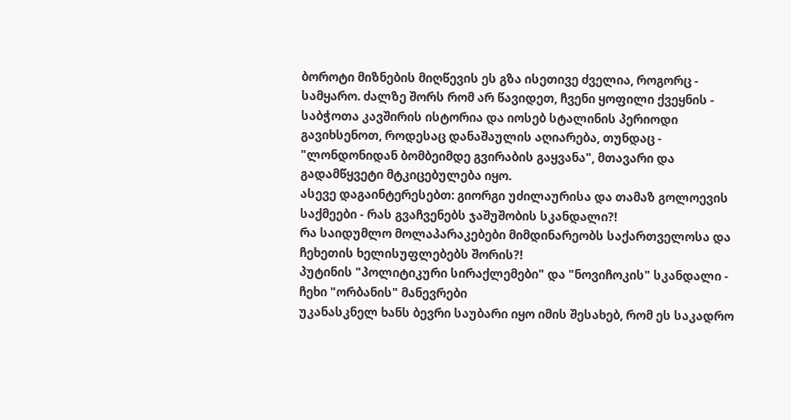ბოროტი მიზნების მიღწევის ეს გზა ისეთივე ძველია, როგორც - სამყარო. ძალზე შორს რომ არ წავიდეთ, ჩვენი ყოფილი ქვეყნის - საბჭოთა კავშირის ისტორია და იოსებ სტალინის პერიოდი გავიხსენოთ, როდესაც დანაშაულის აღიარება, თუნდაც - "ლონდონიდან ბომბეიმდე გვირაბის გაყვანა", მთავარი და გადამწყვეტი მტკიცებულება იყო.
ასევე დაგაინტერესებთ: გიორგი უძილაურისა და თამაზ გოლოევის საქმეები - რას გვაჩვენებს ჯაშუშობის სკანდალი?!
რა საიდუმლო მოლაპარაკებები მიმდინარეობს საქართველოსა და ჩეხეთის ხელისუფლებებს შორის?!
პუტინის "პოლიტიკური სირაქლემები" და "ნოვიჩოკის" სკანდალი - ჩეხი "ორბანის" მანევრები
უკანასკნელ ხანს ბევრი საუბარი იყო იმის შესახებ, რომ ეს საკადრო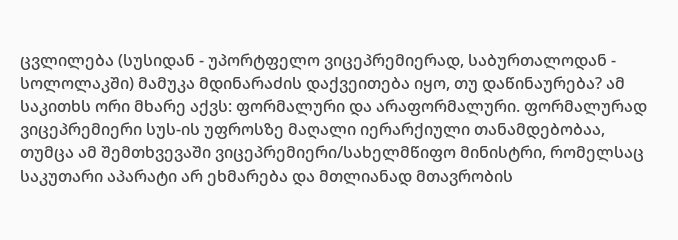ცვლილება (სუსიდან - უპორტფელო ვიცეპრემიერად, საბურთალოდან - სოლოლაკში) მამუკა მდინარაძის დაქვეითება იყო, თუ დაწინაურება? ამ საკითხს ორი მხარე აქვს: ფორმალური და არაფორმალური. ფორმალურად ვიცეპრემიერი სუს-ის უფროსზე მაღალი იერარქიული თანამდებობაა, თუმცა ამ შემთხვევაში ვიცეპრემიერი/სახელმწიფო მინისტრი, რომელსაც საკუთარი აპარატი არ ეხმარება და მთლიანად მთავრობის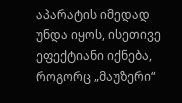აპარატის იმედად უნდა იყოს, ისეთივე ეფექტიანი იქნება, როგორც „მაუზერი“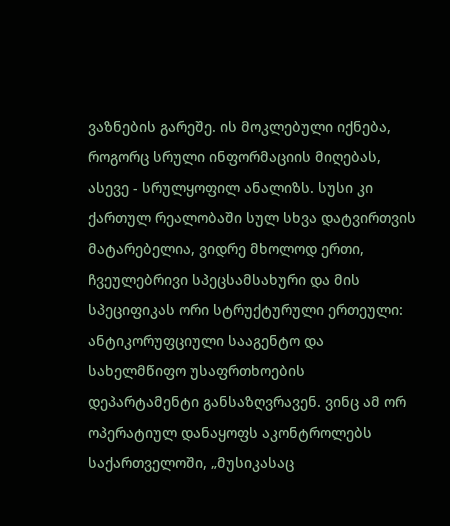ვაზნების გარეშე. ის მოკლებული იქნება, როგორც სრული ინფორმაციის მიღებას, ასევე - სრულყოფილ ანალიზს. სუსი კი ქართულ რეალობაში სულ სხვა დატვირთვის მატარებელია, ვიდრე მხოლოდ ერთი, ჩვეულებრივი სპეცსამსახური და მის სპეციფიკას ორი სტრუქტურული ერთეული: ანტიკორუფციული სააგენტო და სახელმწიფო უსაფრთხოების დეპარტამენტი განსაზღვრავენ. ვინც ამ ორ ოპერატიულ დანაყოფს აკონტროლებს საქართველოში, „მუსიკასაც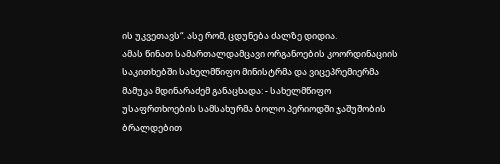ის უკვეთავს“. ასე რომ, ცდუნება ძალზე დიდია.
ამას წინათ სამართალდამცავი ორგანოების კოორდინაციის საკითხებში სახელმწიფო მინისტრმა და ვიცეპრემიერმა მამუკა მდინარაძემ განაცხადა: - სახელმწიფო უსაფრთხოების სამსახურმა ბოლო პერიოდში ჯაშუშობის ბრალდებით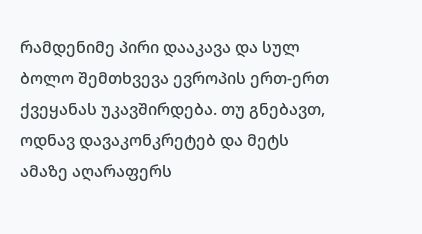რამდენიმე პირი დააკავა და სულ ბოლო შემთხვევა ევროპის ერთ-ერთ ქვეყანას უკავშირდება. თუ გნებავთ, ოდნავ დავაკონკრეტებ და მეტს ამაზე აღარაფერს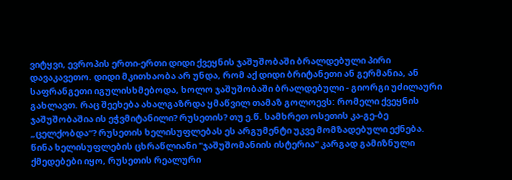ვიტყვი, ევროპის ერთი-ერთი დიდი ქვეყნის ჯაშუშობაში ბრალდებული პირი დავაკავეთო. დიდი მკითხაობა არ უნდა, რომ აქ დიდი ბრიტანეთი ან გერმანია, ან საფრანგეთი იგულისხმებოდა, ხოლო ჯაშუშობაში ბრალდებული - გიორგი უძილაური გახლავთ. რაც შეეხება ახალგაზრდა ყმაწვილ თამაზ გოლოევს: რომელი ქვეყნის ჯაშუშობაშია ის ეჭვმიტანილი? რუსეთის? თუ ე.წ. სამხრეთ ოსეთის კა-გე-ბე „ცელქობდა“? რუსეთის ხელისუფლებას ეს არგუმენტი უკვე მომზადებული ექნება.
წინა ხელისუფლების ცხრაწლიანი "ჯაშუშომანიის ისტერია" კარგად გამიზნული ქმედებები იყო, რუსეთის რეალური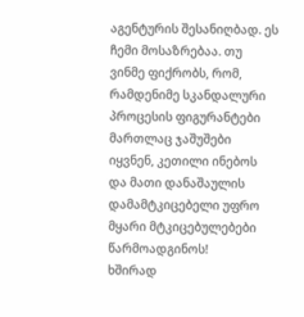აგენტურის შესანიღბად. ეს ჩემი მოსაზრებაა. თუ ვინმე ფიქრობს, რომ, რამდენიმე სკანდალური პროცესის ფიგურანტები მართლაც ჯაშუშები იყვნენ, კეთილი ინებოს და მათი დანაშაულის დამამტკიცებელი უფრო მყარი მტკიცებულებები წარმოადგინოს!
ხშირად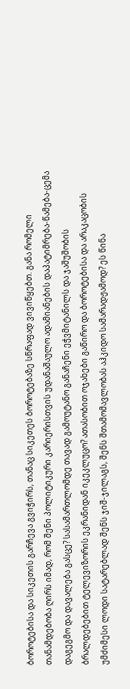ბოროტებისა და სიკეთის გარჩევა გვიჭირს, თანაც სიკეთეს ბოროტებაზე სწრაფად ვივიწყებთ. განა რომელი თანამდებობა ღირს იმად, რომ შენი პოლიტიკური კარიერისთვის უდანაშაულო ადამიანების დაპატიმრება-წამება-ცემა დაგეგმო და დავალება გასცე? სასამართლომდე თავად გამოუტანო განაჩენი ეჭვმიტანილს და ჯაშუშობის ბრალდებებით ტელევიზორის ეკრანიდან იკეკლუცო? ათასობით ოჯახები გაწირო და ბოროტებისა და არაკაცობის უმძიმესი ლოდი სატარებლად შენს ჯიშ-ჯილაგს, შენს შთამომავლობას აჰკიდო სამარადჟამოდ? ეს წინა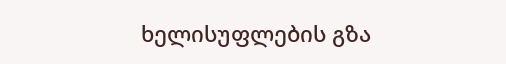ხელისუფლების გზა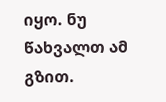იყო. ნუ წახვალთ ამ გზით.